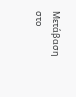Μετάβαση στο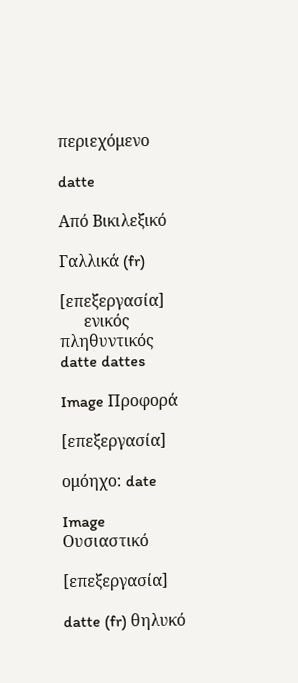περιεχόμενο

datte

Από Βικιλεξικό

Γαλλικά (fr)

[επεξεργασία]
      ενικός         πληθυντικός
datte dattes

Image Προφορά

[επεξεργασία]

ομόηχο: date

Image Ουσιαστικό

[επεξεργασία]

datte (fr) θηλυκό